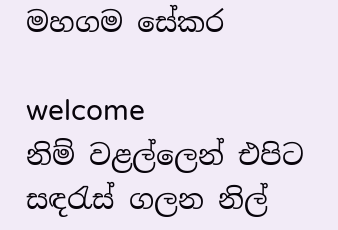මහගම සේකර

welcome
නිම් වළල්ලෙන් එපිට සඳරැස් ගලන නිල්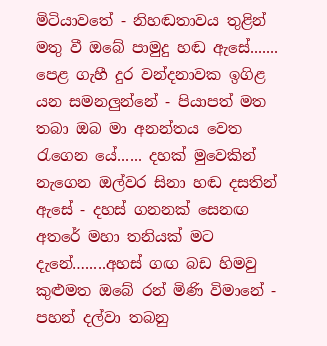මිටියාවතේ - නිහඬතාවය තුළින් මතු වී ඔබේ පාමුදු හඬ ඇසේ....... පෙළ ගැහී දුර වන්දනාවක ඉගිළ යන සමනලුන්නේ - පියාපත් මත තබා ඔබ මා අනන්තය වෙත රැගෙන යේ...... දහක් මුවෙකින් නැගෙන ඔල්වර සිනා හඬ දසතින් ඇසේ - දහස් ගනනක් සෙනඟ අතරේ මහා තනියක් මට දැනේ….....අහස් ගඟ බඩ හිමවු කුළුමත ඔබේ රන් මිණි විමානේ - පහන් දල්වා තබනු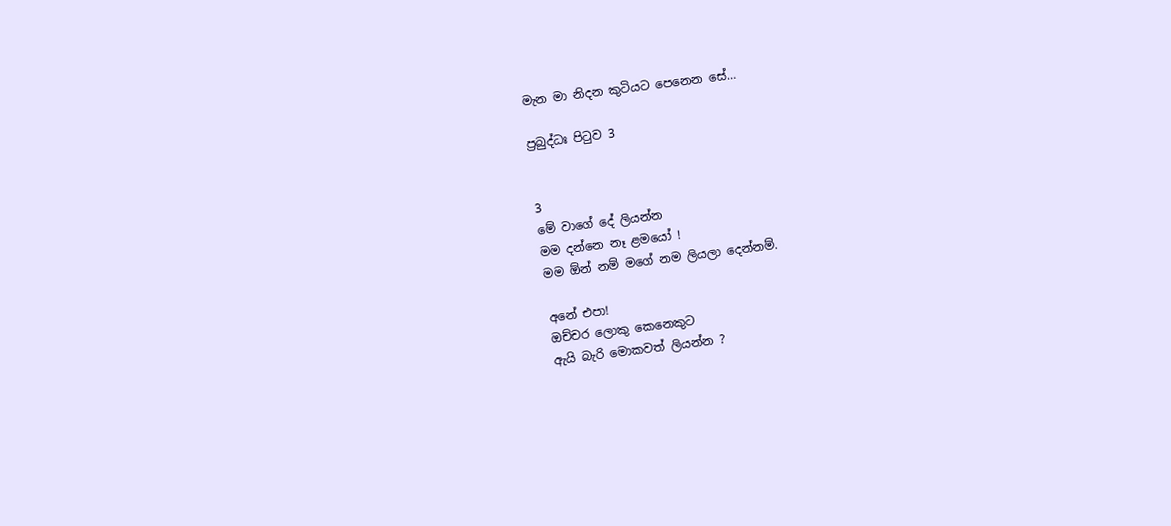මැන මා නිදන කුටියට පෙනෙන සේ…

ප්‍රබුද්ධඃ පිටුව 3


3
මේ වාගේ දේ ලියන්න
මම දන්නෙ නෑ ළමයෝ !
මම ඕන් නම් මගේ නම ලියලා දෙන්නම්.

අනේ එපා!
ඔච්චර ලොකු කෙනෙකුට
ඇයි බැරි මොකවත් ලියන්න ?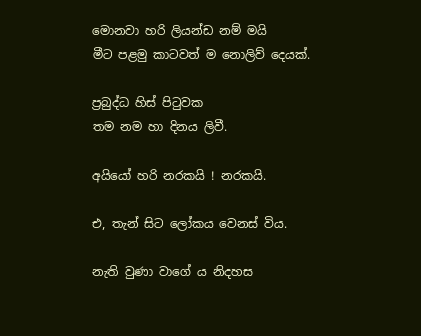මොනවා හරි ලියන්ඩ නම් මයි
මීට පළමු කාටවත් ම නොලිව් දෙයක්.

ප්‍රබුද්ධ හිස් පිටුවක
තම නම හා දිනය ලිවී.

අයියෝ හරි නරකයි ! නරකයි.

එ, තැන් සිට ලෝකය වෙනස් විය.

නැති වුණා වාගේ ය නිදහස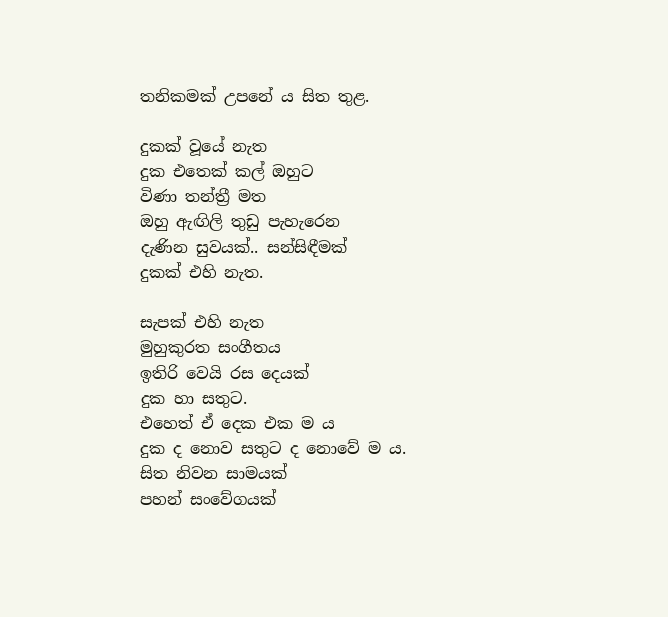තනිකමක් උපනේ ය සිත තුළ.

දුකක් වූයේ නැත
දුක එතෙක් කල් ඔහුට
විණා තන්ත්‍රී මත
ඔහු ඇඟිලි තුඩු පැහැරෙන
දැණින සුවයක්.. සන්සිඳීමක්
දුකක් එහි නැත.

සැපක් එහි නැත
මුහුකුරත සංගීතය
ඉතිරි වෙයි රස දෙයක්
දුක හා සතුට.
එහෙත් ඒ දෙක එක ම ය
දුක ද නොව සතුට ද නොවේ ම ය.
සිත නිවන සාමයක්
පහන් සංවේගයක්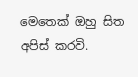මෙතෙක් ඔහු සිත අපිස් කරවි.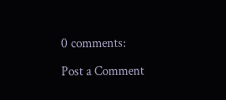0 comments:

Post a Comment